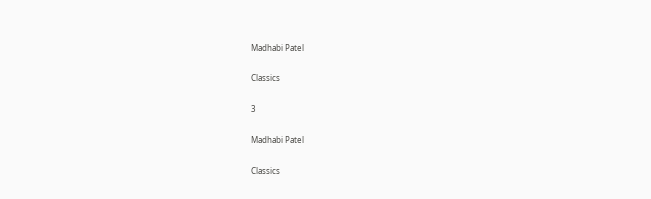Madhabi Patel

Classics

3

Madhabi Patel

Classics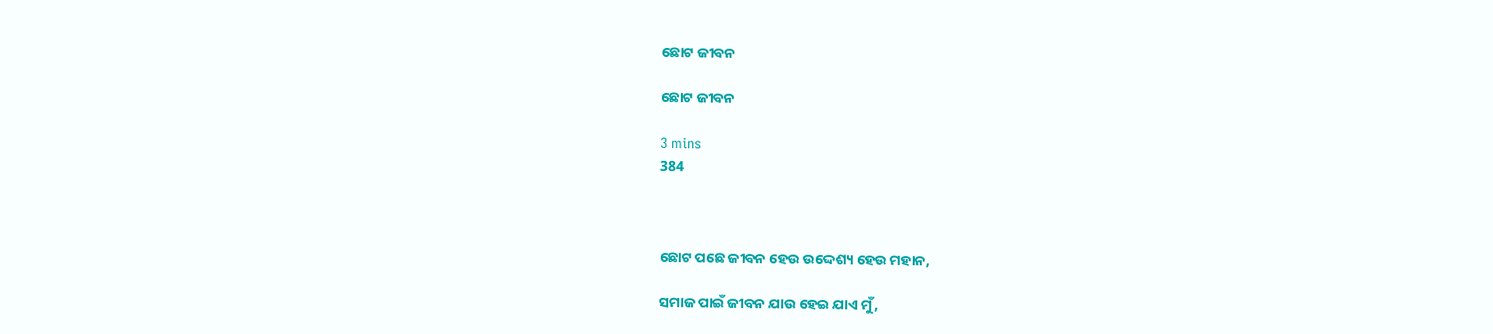ଛୋଟ ଜୀବନ

ଛୋଟ ଜୀବନ

3 mins
384



ଛୋଟ ପଛେ ଜୀବନ ହେଉ ଉଦ୍ଦେଶ୍ୟ ହେଉ ମହାନ,

ସମାଜ ପାଇଁ ଜୀବନ ଯାଉ ହେଇ ଯାଏ ମୁଁ,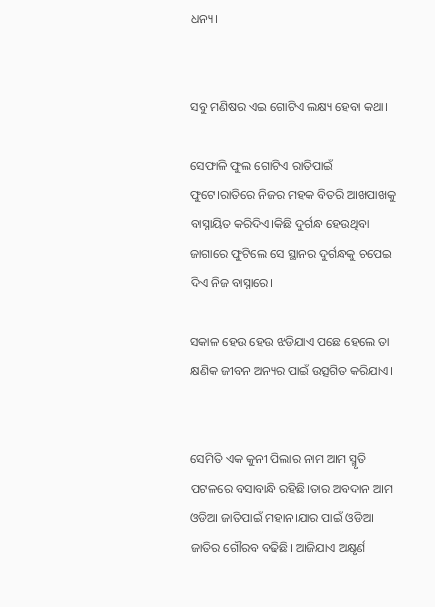ଧନ୍ୟ।


ସବୁ ମଣିଷର ଏଇ ଗୋଟିଏ ଲକ୍ଷ୍ୟ ହେବା କଥା।

ସେଫାଳି ଫୁଲ ଗୋଟିଏ ରାତିପାଇଁ ଫୁଟେ।ରାତିରେ ନିଜର ମହକ ବିତରି ଆଖପାଖକୁ ବାସ୍ନାୟିତ କରିଦିଏ।କିଛି ଦୁର୍ଗନ୍ଧ ହେଉଥିବା ଜାଗାରେ ଫୁଟିଲେ ସେ ସ୍ଥାନର ଦୁର୍ଗନ୍ଧକୁ ଚପେଇ ଦିଏ ନିଜ ବାସ୍ନାରେ।

ସକାଳ ହେଉ ହେଉ ଝଡିଯାଏ ପଛେ ହେଲେ ତା କ୍ଷଣିକ ଜୀବନ ଅନ୍ୟର ପାଇଁ ଉତ୍ସଗିତ କରିଯାଏ।


ସେମିତି ଏକ କୁନୀ ପିଲାର ନାମ ଆମ ସ୍ମୃତି ପଟଳରେ ବସାବାନ୍ଧି ରହିଛି।ତାର ଅବଦାନ ଆମ ଓଡିଆ ଜାତିପାଇଁ ମହାନ।ଯାର ପାଇଁ ଓଡିଆ ଜାତିର ଗୌରବ ବଢିଛି। ଆଜିଯାଏ ଅକ୍ଷୃର୍ଣ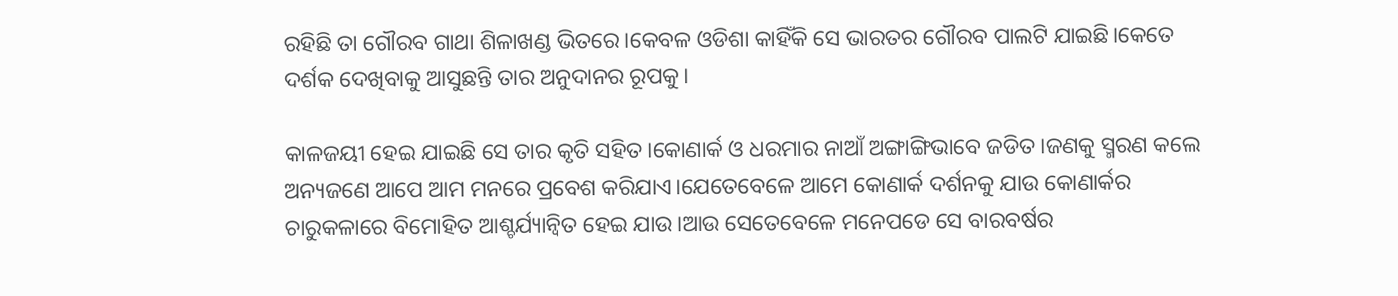ରହିଛି ତା ଗୌରବ ଗାଥା ଶିଳାଖଣ୍ଡ ଭିତରେ।କେବଳ ଓଡିଶା କାହିଁକି ସେ ଭାରତର ଗୌରବ ପାଲଟି ଯାଇଛି।କେତେ ଦର୍ଶକ ଦେଖିବାକୁ ଆସୁଛନ୍ତି ତାର ଅନୁଦାନର ରୂପକୁ।

କାଳଜୟୀ ହେଇ ଯାଇଛି ସେ ତାର କୃତି ସହିତ।କୋଣାର୍କ ଓ ଧରମାର ନାଆଁ ଅଙ୍ଗାଙ୍ଗିଭାବେ ଜଡିତ।ଜଣକୁ ସ୍ମରଣ କଲେ ଅନ୍ୟଜଣେ ଆପେ ଆମ ମନରେ ପ୍ରବେଶ କରିଯାଏ।ଯେତେବେଳେ ଆମେ କୋଣାର୍କ ଦର୍ଶନକୁ ଯାଉ କୋଣାର୍କର ଚାରୁକଳାରେ ବିମୋହିତ ଆଶ୍ଚର୍ଯ୍ୟାନ୍ବିତ ହେଇ ଯାଉ।ଆଉ ସେତେବେଳେ ମନେପଡେ ସେ ବାରବର୍ଷର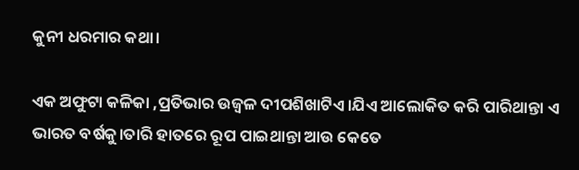କୁନୀ ଧରମାର କଥା।

ଏକ ଅଫୁଟା କଳିକା ,ପ୍ରତିଭାର ଉଜ୍ବଳ ଦୀପଶିଖାଟିଏ।ଯିଏ ଆଲୋକିତ କରି ପାରିଥାନ୍ତା ଏ ଭାରତ ବର୍ଷକୁ।ତାରି ହାତରେ ରୂପ ପାଇଥାନ୍ତା ଆଉ କେତେ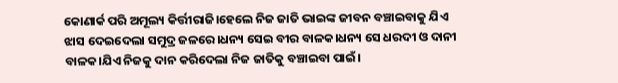କୋଣାର୍କ ପରି ଅମୂଲ୍ୟ କିର୍ତ୍ତୀରାଜି।ହେଲେ ନିଜ ଜାତି ଭାଇଙ୍କ ଜୀବନ ବଞ୍ଚାଇବାକୁ ଯିଏ ଝାସ ଦେଇଦେଲା ସମୁଦ୍ର ଜଳରେ।ଧନ୍ୟ ସେଇ ବୀର ବାଳକ।ଧନ୍ୟ ସେ ଧରଦୀ ଓ ଦାନୀ ବାଳକ।ଯିଏ ନିଜକୁ ଦାନ କରିଦେଲା ନିଜ ଜାତିକୁ ବଞ୍ଚାଇବା ପାଇଁ।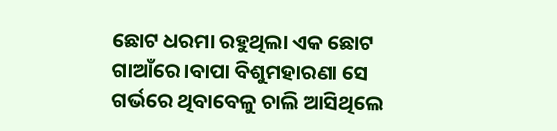ଛୋଟ ଧରମା ରହୁଥିଲା ଏକ ଛୋଟ ଗାଆଁରେ।ବାପା ବିଶୁମହାରଣା ସେ ଗର୍ଭରେ ଥିବାବେଳୁ ଚାଲି ଆସିଥିଲେ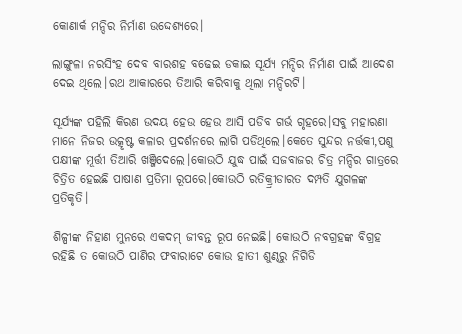କୋଣାର୍କ ମନ୍ଦିର ନିର୍ମାଣ ଉଦ୍ଦେଶ୍ୟରେ।

ଲାଙ୍ଗୁଳା ନରସିଂହ ଦେବ ବାରଶହ ବଢେଇ ଡକାଇ ସୂର୍ଯ୍ୟ ମନ୍ଦିର ନିର୍ମାଣ ପାଇଁ ଆଦେଶ ଦେଇ ଥିଲେ।ରଥ ଆକାରରେ ତିଆରି କରିବାକୁ ଥିଲା ମନ୍ଦିରଟି।

ସୂର୍ଯ୍ୟଙ୍କ ପହିଲି କିରଣ ଉଦୟ ହେଉ ହେଉ ଆସି ପଡିବ ଗର୍ଭ ଗୃହରେ।ସବୁ ମହାରଣା ମାନେ ନିଜର ଉତ୍କୃଷ୍ଟ କଳାର ପ୍ରଦର୍ଶନରେ ଲାଗି ପଡିଥିଲେ।କେତେ ସୁନ୍ଦର ନର୍ତ୍ତକୀ,ପଶୁ ପକ୍ଷୀଙ୍କ ମୂର୍ତ୍ତୀ ତିଆରି ଖଞ୍ଜିଦେଲେ।କୋଉଠି ଯୁଦ୍ଧ ପାଇଁ ସଜବାଜର ଚିତ୍ର ମନ୍ଦିର ଗାତ୍ରରେ ଚିତ୍ରିତ ହେଇଛି ପାଷାଣ ପ୍ରତିମା ରୂପରେ।କୋଉଠି ରତିକ୍ର୍ରୀଡାରତ ଦମ୍ପତି ଯୁଗଳଙ୍କ ପ୍ରତିକୃତି।

ଶିଳ୍ପୀଙ୍କ ନିହାଣ ମୁନରେ ଏକଦମ୍ ଜୀବନ୍ତ ରୂପ ନେଇଛି। କୋଉଠି ନବଗ୍ରହଙ୍କ ବିଗ୍ରହ ରହିଛି ତ କୋଉଠି ପାଣିର ଫବାରାଟେ କୋଉ ହାତୀ ଶୁଣ୍ଢରୁ ନିଗିଡି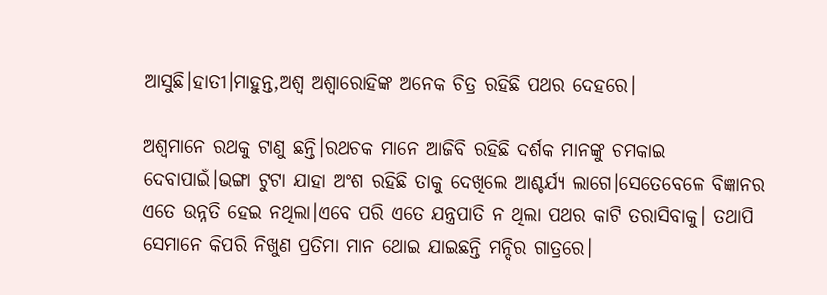ଆସୁଛି।ହାତୀ।ମାହୁନ୍ତ,ଅଶ୍ବ ଅଶ୍ବାରୋହିଙ୍କ ଅନେକ ଚିତ୍ର ରହିଛି ପଥର ଦେହରେ।

ଅଶ୍ବମାନେ ରଥକୁ ଟାଣୁ ଛନ୍ତି।ରଥଚକ ମାନେ ଆଜିବି ରହିଛି ଦର୍ଶକ ମାନଙ୍କୁ ଚମକାଇ ଦେବାପାଇଁ।ଭଙ୍ଗା ଟୁଟା ଯାହା ଅଂଶ ରହିଛି ତାକୁ ଦେଖିଲେ ଆଶ୍ଚର୍ଯ୍ୟ ଲାଗେ।ସେତେବେଳେ ବିଜ୍ଞାନର ଏତେ ଉନ୍ନତି ହେଇ ନଥିଲା।ଏବେ ପରି ଏତେ ଯନ୍ତ୍ରପାତି ନ ଥିଲା ପଥର କାଟି ତରାସିବାକୁ। ତଥାପି ସେମାନେ କିପରି ନିଖୁଣ ପ୍ରତିମା ମାନ ଥୋଇ ଯାଇଛନ୍ତି ମନ୍ଦିର ଗାତ୍ରରେ।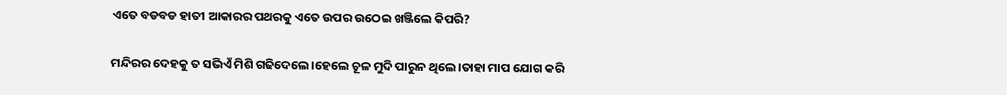ଏତେ ବଡବଡ ହାତୀ ଆକାରର ପଥରକୁ ଏତେ ଉପର ଉଠେଇ ଖଞ୍ଜିଲେ କିପରି?

ମନ୍ଦିରର ଦେହକୁ ତ ସଭିଏଁ ମିଶି ଗଢିଦେଲେ।ହେଲେ ଚୂଳ ମୁଦି ପାରୁନ ଥିଲେ।ତାହା ମାପ ଯୋଗ କରି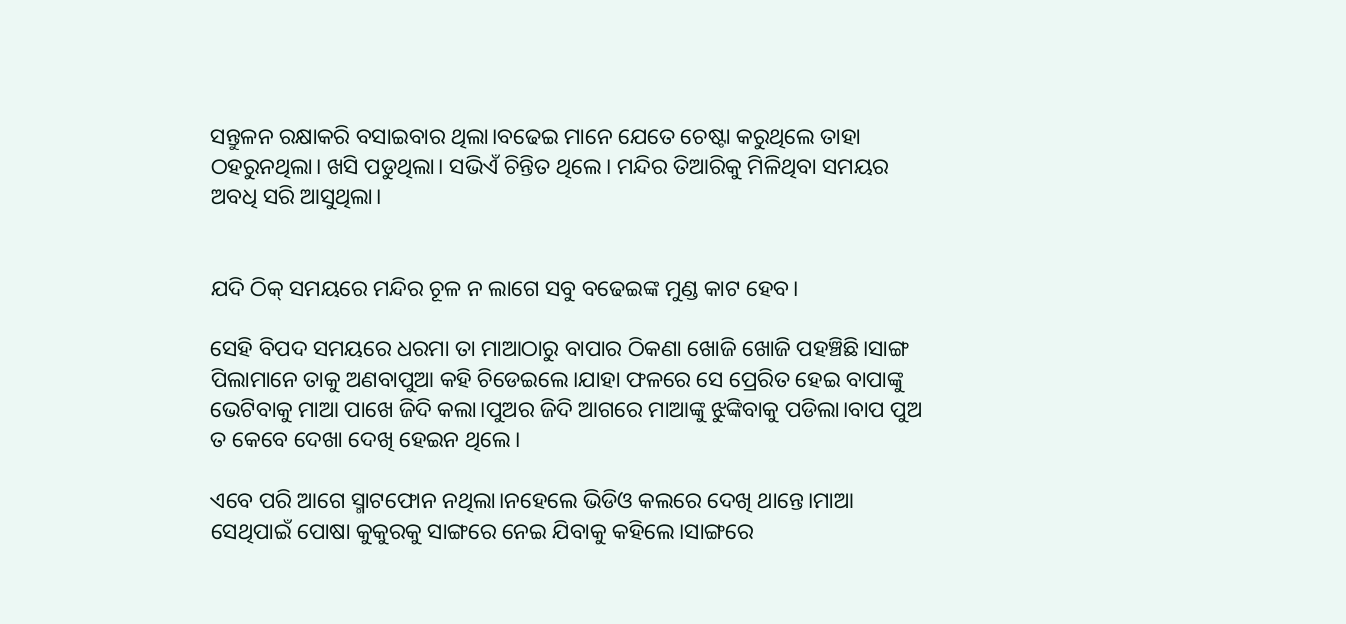ସନ୍ତୁଳନ ରକ୍ଷାକରି ବସାଇବାର ଥିଲା।ବଢେଇ ମାନେ ଯେତେ ଚେଷ୍ଟା କରୁଥିଲେ ତାହା ଠହରୁନଥିଲା। ଖସି ପଡୁଥିଲା। ସଭିଏଁ ଚିନ୍ତିତ ଥିଲେ। ମନ୍ଦିର ତିଆରିକୁ ମିଳିଥିବା ସମୟର ଅବଧି ସରି ଆସୁଥିଲା।


ଯଦି ଠିକ୍ ସମୟରେ ମନ୍ଦିର ଚୂଳ ନ ଲାଗେ ସବୁ ବଢେଇଙ୍କ ମୁଣ୍ଡ କାଟ ହେବ।

ସେହି ବିପଦ ସମୟରେ ଧରମା ତା ମାଆଠାରୁ ବାପାର ଠିକଣା ଖୋଜି ଖୋଜି ପହଞ୍ଚିଛି।ସାଙ୍ଗ ପିଲାମାନେ ତାକୁ ଅଣବାପୁଆ କହି ଚିଡେଇଲେ।ଯାହା ଫଳରେ ସେ ପ୍ରେରିତ ହେଇ ବାପାଙ୍କୁ ଭେଟିବାକୁ ମାଆ ପାଖେ ଜିଦି କଲା।ପୁଅର ଜିଦି ଆଗରେ ମାଆଙ୍କୁ ଝୁଙ୍କିବାକୁ ପଡିଲା।ବାପ ପୁଅ ତ କେବେ ଦେଖା ଦେଖି ହେଇନ ଥିଲେ।

ଏବେ ପରି ଆଗେ ସ୍ମାଟଫୋନ ନଥିଲା।ନହେଲେ ଭିଡିଓ କଲରେ ଦେଖି ଥାନ୍ତେ।ମାଆ ସେଥିପାଇଁ ପୋଷା କୁକୁରକୁ ସାଙ୍ଗରେ ନେଇ ଯିବାକୁ କହିଲେ।ସାଙ୍ଗରେ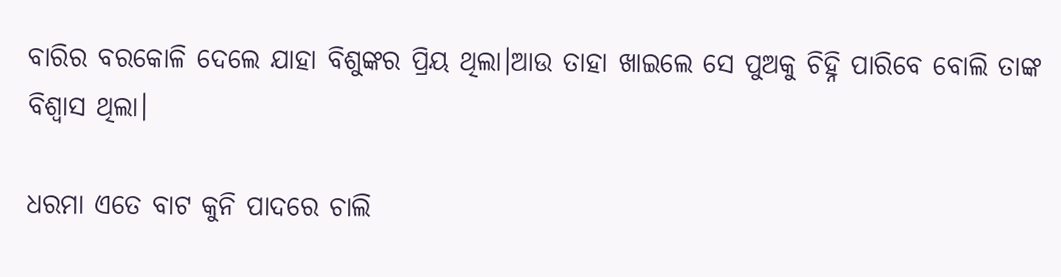ବାରିର ବରକୋଳି ଦେଲେ ଯାହା ବିଶୁଙ୍କର ପ୍ରିୟ ଥିଲା।ଆଉ ତାହା ଖାଇଲେ ସେ ପୁଅକୁ ଚିହ୍ନି ପାରିବେ ବୋଲି ତାଙ୍କ ବିଶ୍ବାସ ଥିଲା।

ଧରମା ଏତେ ବାଟ କୁନି ପାଦରେ ଚାଲି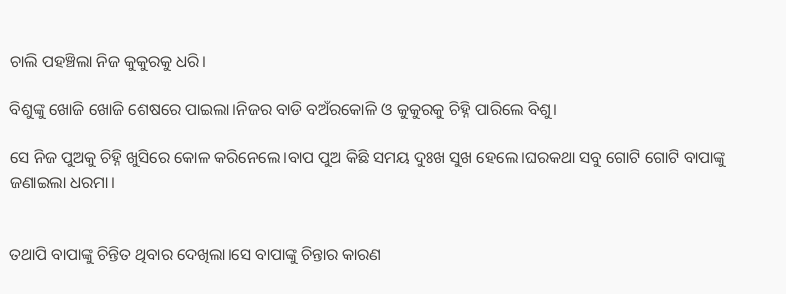ଚାଲି ପହଞ୍ଚିଲା ନିଜ କୁକୁରକୁ ଧରି।

ବିଶୁଙ୍କୁ ଖୋଜି ଖୋଜି ଶେଷରେ ପାଇଲା।ନିଜର ବାଡି ବଅଁରକୋଳି ଓ କୁକୁରକୁ ଚିହ୍ନି ପାରିଲେ ବିଶୁ।

ସେ ନିଜ ପୁଅକୁ ଚିହ୍ନି ଖୁସିରେ କୋଳ କରିନେଲେ।ବାପ ପୁଅ କିଛି ସମୟ ଦୁଃଖ ସୁଖ ହେଲେ।ଘରକଥା ସବୁ ଗୋଟି ଗୋଟି ବାପାଙ୍କୁ ଜଣାଇଲା ଧରମା।


ତଥାପି ବାପାଙ୍କୁ ଚିନ୍ତିତ ଥିବାର ଦେଖିଲା।ସେ ବାପାଙ୍କୁ ଚିନ୍ତାର କାରଣ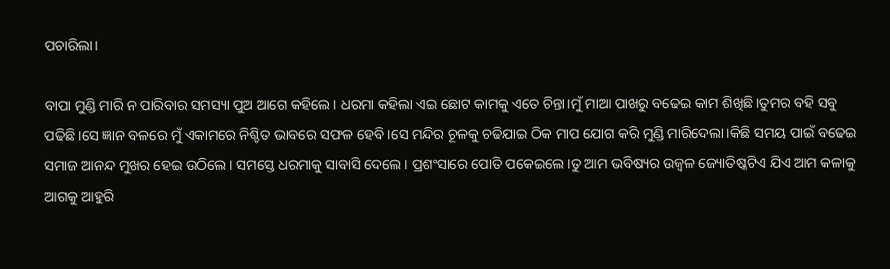ପଚାରିଲା।

ବାପା ମୁଣ୍ଡି ମାରି ନ ପାରିବାର ସମସ୍ୟା ପୁଅ ଆଗେ କହିଲେ। ଧରମା କହିଲା ଏଇ ଛୋଟ କାମକୁ ଏତେ ଚିନ୍ତା।ମୁଁ ମାଆ ପାଖରୁ ବଢେଇ କାମ ଶିଖିଛି।ତୁମର ବହି ସବୁ ପଢିଛି।ସେ ଜ୍ଞାନ ବଳରେ ମୁଁ ଏକାମରେ ନିଶ୍ଚିତ ଭାବରେ ସଫଳ ହେବି।ସେ ମନ୍ଦିର ଚୂଳକୁ ଚଢିଯାଇ ଠିକ ମାପ ଯୋଗ କରି ମୁଣ୍ଡି ମାରିଦେଲା।କିଛି ସମୟ ପାଇଁ ବଢେଇ ସମାଜ ଆନନ୍ଦ ମୁଖର ହେଇ ଉଠିଲେ। ସମସ୍ତେ ଧରମାକୁ ସାବାସି ଦେଲେ। ପ୍ରଶଂସାରେ ପୋତି ପକେଇଲେ।ତୁ ଆମ ଭବିଷ୍ୟର ଉଜ୍ବଳ ଜ୍ୟୋତିଷ୍କଟିଏ ଯିଏ ଆମ କଳାକୁ ଆଗକୁ ଆହୁରି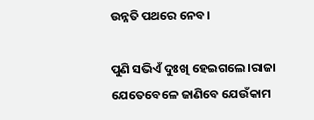ଉନ୍ନତି ପଥରେ ନେବ।

ପୁଣି ସଭିଏଁ ଦୁଃଖି ହେଇଗଲେ।ରାଜା ଯେତେବେଳେ ଜାଣିବେ ଯେଉଁକାମ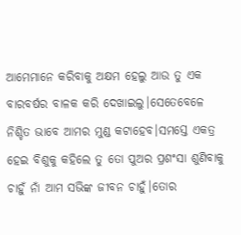ଆମେମାନେ କରିବାକୁ ଅକ୍ଷମ ହେଲୁ ଆଉ ତୁ ଏକ ବାରବର୍ଷର ବାଳକ କରି ଦେଖାଇଲୁ।ସେତେବେଳେ ନିଶ୍ଚିତ ଭାବେ ଆମର ମୁଣ୍ଡ କଟାହେବ।ସମସ୍ତେ ଏକତ୍ର ହେଇ ବିଶୁକୁ କହିଲେ ତୁ ତୋ ପୁଅର ପ୍ରଶଂସା ଶୁଣିବାକୁ ଚାହୁଁ ନାଁ ଆମ ସଭିଙ୍କ ଜୀବନ ଚାହୁଁ।ତୋର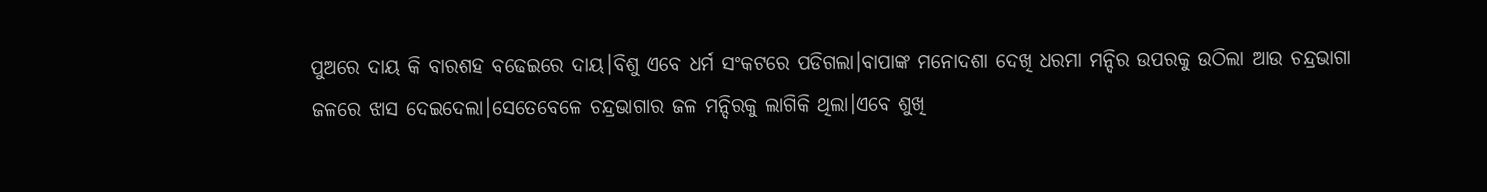ପୁଅରେ ଦାୟ କି ବାରଶହ ବଢେଇରେ ଦାୟ।ବିଶୁ ଏବେ ଧର୍ମ ସଂକଟରେ ପଡିଗଲା।ବାପାଙ୍କ ମନୋଦଶା ଦେଖି ଧରମା ମନ୍ଦିର ଉପରକୁ ଉଠିଲା ଆଉ ଚନ୍ଦ୍ରଭାଗା ଜଳରେ ଝାସ ଦେଇଦେଲା।ସେତେବେଳେ ଚନ୍ଦ୍ରଭାଗାର ଜଳ ମନ୍ଦିରକୁ ଲାଗିକି ଥିଲା।ଏବେ ଶୁଖି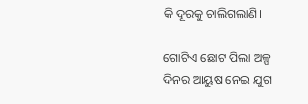କି ଦୂରକୁ ଚାଲିଗଲାଣି।

ଗୋଟିଏ ଛୋଟ ପିଲା ଅଳ୍ପ ଦିନର ଆୟୁଷ ନେଇ ଯୁଗ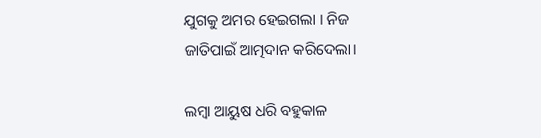ଯୁଗକୁ ଅମର ହେଇଗଲା । ନିଜ ଜାତିପାଇଁ ଆତ୍ମଦାନ କରିଦେଲା।

ଲମ୍ବା ଆୟୁଷ ଧରି ବହୁକାଳ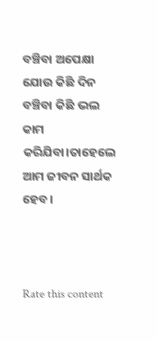ବଞ୍ଚିବା ଅପେକ୍ଷା ଯୋଉ କିଛି ଦିନ ବଞ୍ଚିବା କିଛି ଭଲ କାମ କରିଯିବା।ତାହେଲେ ଆମ ଜୀବନ ସାର୍ଥକ ହେବ।



Rate this content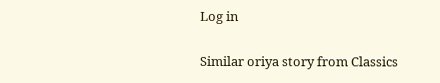Log in

Similar oriya story from Classics